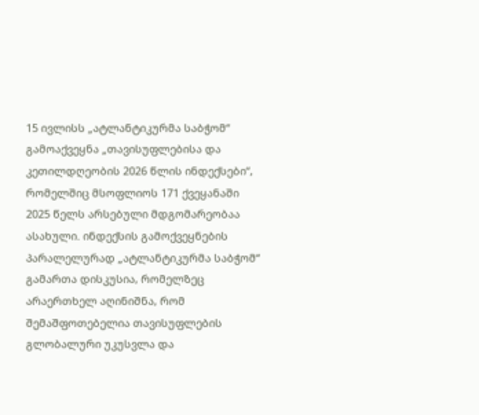15 ივლისს „ატლანტიკურმა საბჭომ“ გამოაქვეყნა „თავისუფლებისა და კეთილდღეობის 2026 წლის ინდექსები“, რომელშიც მსოფლიოს 171 ქვეყანაში 2025 წელს არსებული მდგომარეობაა ასახული. ინდექსის გამოქვეყნების პარალელურად „ატლანტიკურმა საბჭომ“ გამართა დისკუსია, რომელზეც არაერთხელ აღინიშნა, რომ შემაშფოთებელია თავისუფლების გლობალური უკუსვლა და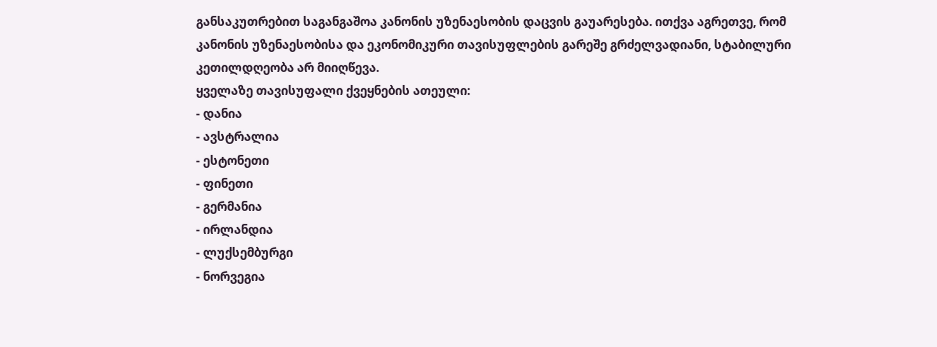განსაკუთრებით საგანგაშოა კანონის უზენაესობის დაცვის გაუარესება. ითქვა აგრეთვე, რომ კანონის უზენაესობისა და ეკონომიკური თავისუფლების გარეშე გრძელვადიანი, სტაბილური კეთილდღეობა არ მიიღწევა.
ყველაზე თავისუფალი ქვეყნების ათეული:
- დანია
- ავსტრალია
- ესტონეთი
- ფინეთი
- გერმანია
- ირლანდია
- ლუქსემბურგი
- ნორვეგია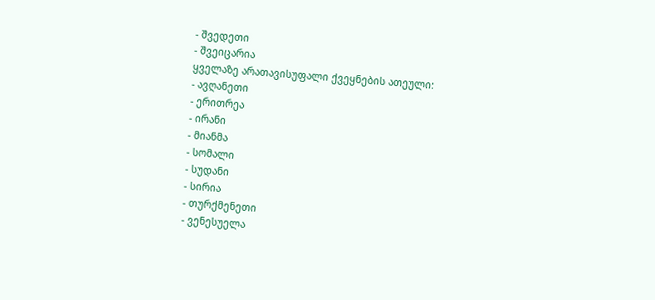- შვედეთი
- შვეიცარია
ყველაზე არათავისუფალი ქვეყნების ათეული:
- ავღანეთი
- ერითრეა
- ირანი
- მიანმა
- სომალი
- სუდანი
- სირია
- თურქმენეთი
- ვენესუელა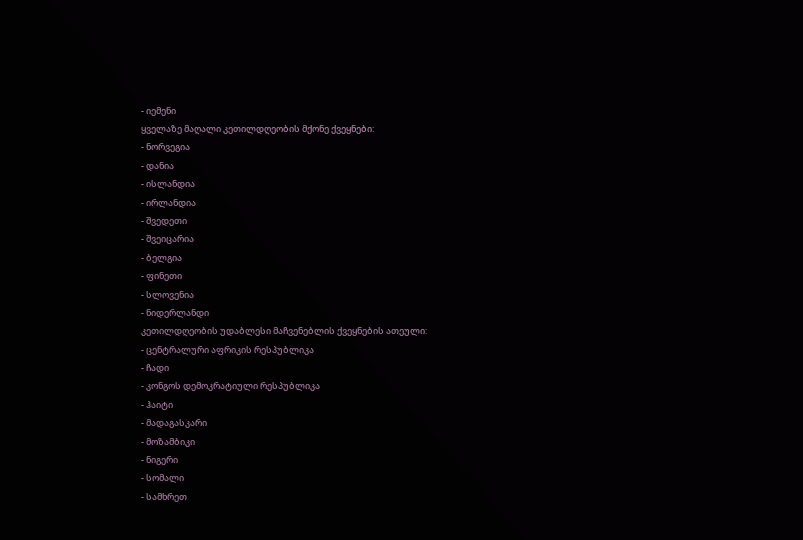- იემენი
ყველაზე მაღალი კეთილდღეობის მქონე ქვეყნები:
- ნორვეგია
- დანია
- ისლანდია
- ირლანდია
- შვედეთი
- შვეიცარია
- ბელგია
- ფინეთი
- სლოვენია
- ნიდერლანდი
კეთილდღეობის უდაბლესი მაჩვენებლის ქვეყნების ათეული:
- ცენტრალური აფრიკის რესპუბლიკა
- ჩადი
- კონგოს დემოკრატიული რესპუბლიკა
- ჰაიტი
- მადაგასკარი
- მოზამბიკი
- ნიგერი
- სომალი
- სამხრეთ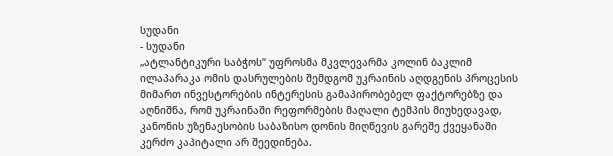სუდანი
- სუდანი
„ატლანტიკური საბჭოს“ უფროსმა მკვლევარმა კოლინ ბაკლიმ ილაპარაკა ომის დასრულების შემდგომ უკრაინის აღდგენის პროცესის მიმართ ინვესტორების ინტერესის გამაპირობებელ ფაქტორებზე და აღნიშნა, რომ უკრაინაში რეფორმების მაღალი ტემპის მიუხედავად, კანონის უზენაესობის საბაზისო დონის მიღწევის გარეშე ქვეყანაში კერძო კაპიტალი არ შეედინება.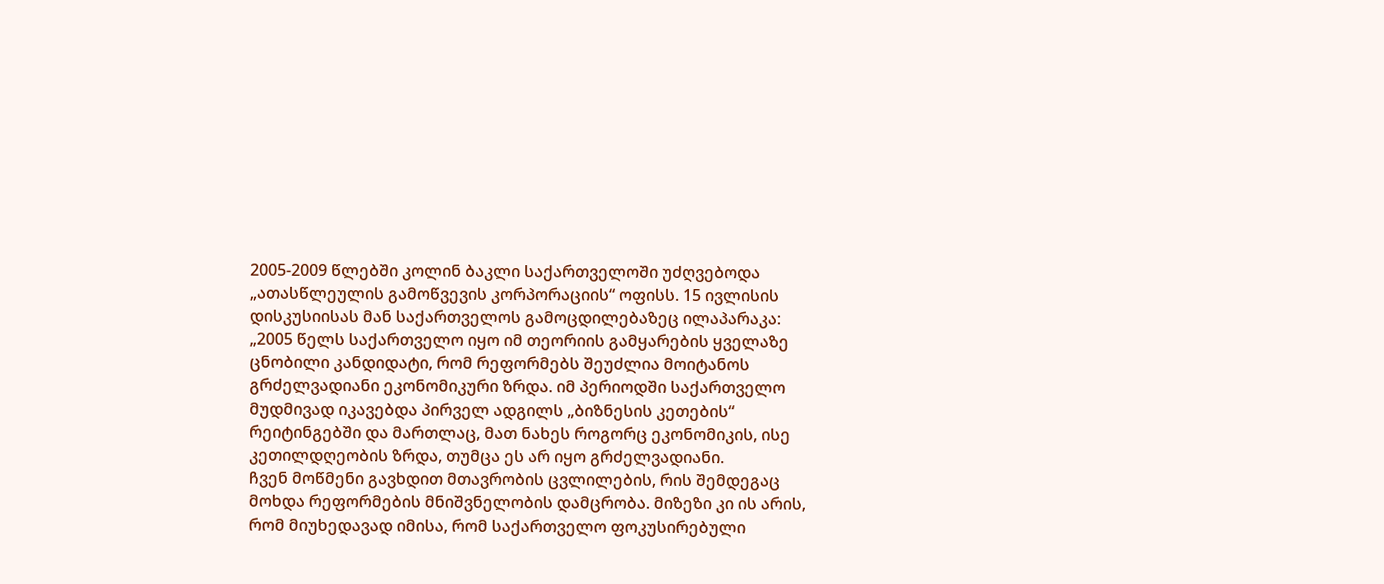2005-2009 წლებში კოლინ ბაკლი საქართველოში უძღვებოდა „ათასწლეულის გამოწვევის კორპორაციის“ ოფისს. 15 ივლისის დისკუსიისას მან საქართველოს გამოცდილებაზეც ილაპარაკა:
„2005 წელს საქართველო იყო იმ თეორიის გამყარების ყველაზე ცნობილი კანდიდატი, რომ რეფორმებს შეუძლია მოიტანოს გრძელვადიანი ეკონომიკური ზრდა. იმ პერიოდში საქართველო მუდმივად იკავებდა პირველ ადგილს „ბიზნესის კეთების“ რეიტინგებში და მართლაც, მათ ნახეს როგორც ეკონომიკის, ისე კეთილდღეობის ზრდა, თუმცა ეს არ იყო გრძელვადიანი.
ჩვენ მოწმენი გავხდით მთავრობის ცვლილების, რის შემდეგაც მოხდა რეფორმების მნიშვნელობის დამცრობა. მიზეზი კი ის არის, რომ მიუხედავად იმისა, რომ საქართველო ფოკუსირებული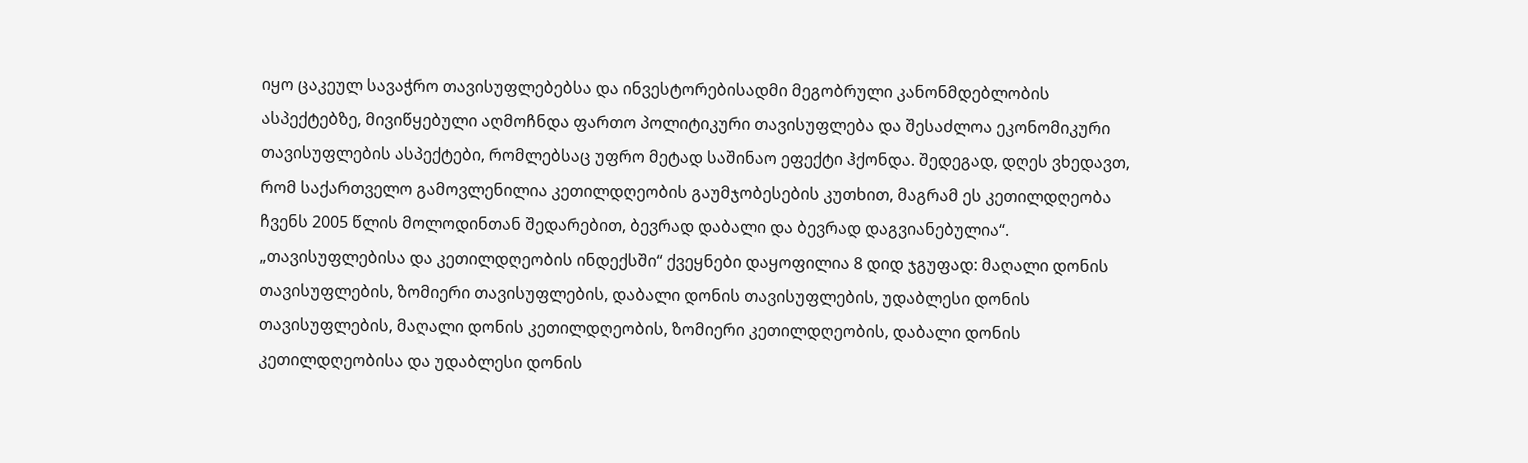იყო ცაკეულ სავაჭრო თავისუფლებებსა და ინვესტორებისადმი მეგობრული კანონმდებლობის ასპექტებზე, მივიწყებული აღმოჩნდა ფართო პოლიტიკური თავისუფლება და შესაძლოა ეკონომიკური თავისუფლების ასპექტები, რომლებსაც უფრო მეტად საშინაო ეფექტი ჰქონდა. შედეგად, დღეს ვხედავთ, რომ საქართველო გამოვლენილია კეთილდღეობის გაუმჯობესების კუთხით, მაგრამ ეს კეთილდღეობა ჩვენს 2005 წლის მოლოდინთან შედარებით, ბევრად დაბალი და ბევრად დაგვიანებულია“.
„თავისუფლებისა და კეთილდღეობის ინდექსში“ ქვეყნები დაყოფილია 8 დიდ ჯგუფად: მაღალი დონის თავისუფლების, ზომიერი თავისუფლების, დაბალი დონის თავისუფლების, უდაბლესი დონის თავისუფლების, მაღალი დონის კეთილდღეობის, ზომიერი კეთილდღეობის, დაბალი დონის კეთილდღეობისა და უდაბლესი დონის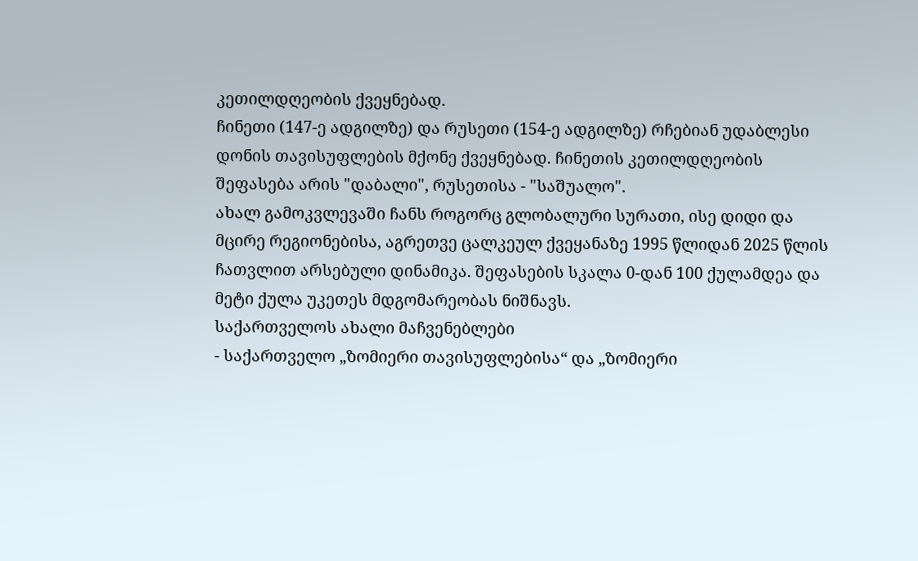კეთილდღეობის ქვეყნებად.
ჩინეთი (147-ე ადგილზე) და რუსეთი (154-ე ადგილზე) რჩებიან უდაბლესი დონის თავისუფლების მქონე ქვეყნებად. ჩინეთის კეთილდღეობის შეფასება არის "დაბალი", რუსეთისა - "საშუალო".
ახალ გამოკვლევაში ჩანს როგორც გლობალური სურათი, ისე დიდი და მცირე რეგიონებისა, აგრეთვე ცალკეულ ქვეყანაზე 1995 წლიდან 2025 წლის ჩათვლით არსებული დინამიკა. შეფასების სკალა 0-დან 100 ქულამდეა და მეტი ქულა უკეთეს მდგომარეობას ნიშნავს.
საქართველოს ახალი მაჩვენებლები
- საქართველო „ზომიერი თავისუფლებისა“ და „ზომიერი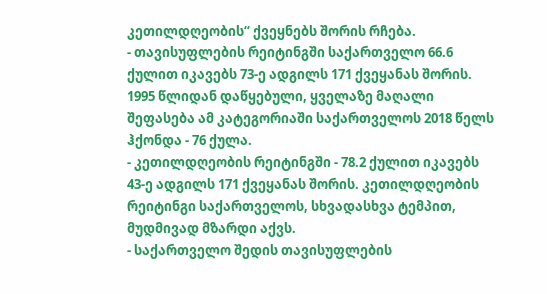კეთილდღეობის“ ქვეყნებს შორის რჩება.
- თავისუფლების რეიტინგში საქართველო 66.6 ქულით იკავებს 73-ე ადგილს 171 ქვეყანას შორის. 1995 წლიდან დაწყებული, ყველაზე მაღალი შეფასება ამ კატეგორიაში საქართველოს 2018 წელს ჰქონდა - 76 ქულა.
- კეთილდღეობის რეიტინგში - 78.2 ქულით იკავებს 43-ე ადგილს 171 ქვეყანას შორის. კეთილდღეობის რეიტინგი საქართველოს, სხვადასხვა ტემპით, მუდმივად მზარდი აქვს.
- საქართველო შედის თავისუფლების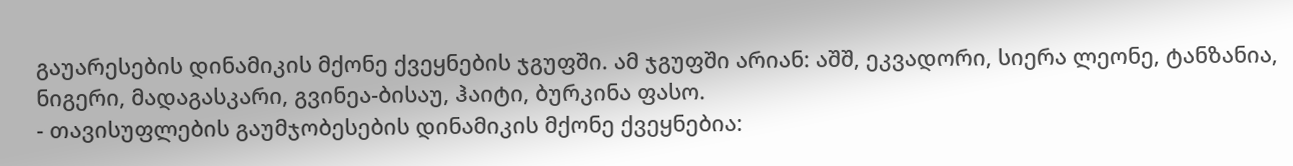გაუარესების დინამიკის მქონე ქვეყნების ჯგუფში. ამ ჯგუფში არიან: აშშ, ეკვადორი, სიერა ლეონე, ტანზანია, ნიგერი, მადაგასკარი, გვინეა-ბისაუ, ჰაიტი, ბურკინა ფასო.
- თავისუფლების გაუმჯობესების დინამიკის მქონე ქვეყნებია: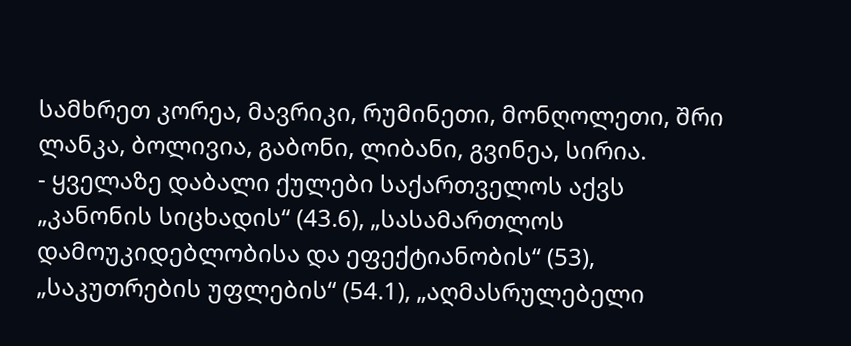სამხრეთ კორეა, მავრიკი, რუმინეთი, მონღოლეთი, შრი ლანკა, ბოლივია, გაბონი, ლიბანი, გვინეა, სირია.
- ყველაზე დაბალი ქულები საქართველოს აქვს „კანონის სიცხადის“ (43.6), „სასამართლოს დამოუკიდებლობისა და ეფექტიანობის“ (53), „საკუთრების უფლების“ (54.1), „აღმასრულებელი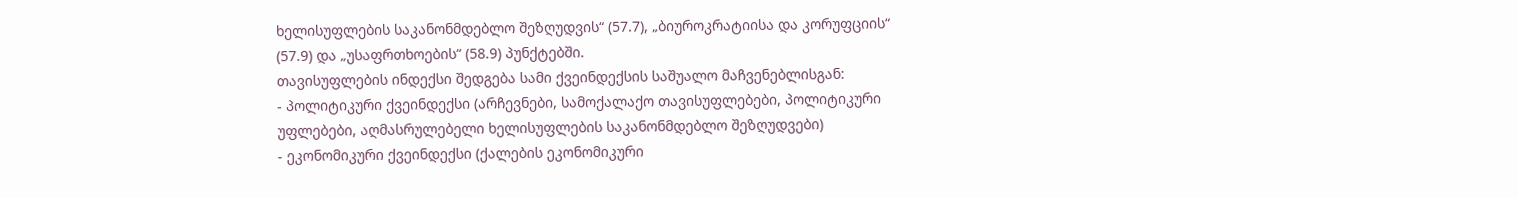ხელისუფლების საკანონმდებლო შეზღუდვის“ (57.7), „ბიუროკრატიისა და კორუფციის“ (57.9) და „უსაფრთხოების“ (58.9) პუნქტებში.
თავისუფლების ინდექსი შედგება სამი ქვეინდექსის საშუალო მაჩვენებლისგან:
- პოლიტიკური ქვეინდექსი (არჩევნები, სამოქალაქო თავისუფლებები, პოლიტიკური უფლებები, აღმასრულებელი ხელისუფლების საკანონმდებლო შეზღუდვები)
- ეკონომიკური ქვეინდექსი (ქალების ეკონომიკური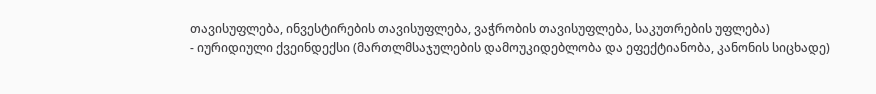თავისუფლება, ინვესტირების თავისუფლება, ვაჭრობის თავისუფლება, საკუთრების უფლება)
- იურიდიული ქვეინდექსი (მართლმსაჯულების დამოუკიდებლობა და ეფექტიანობა, კანონის სიცხადე)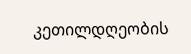კეთილდღეობის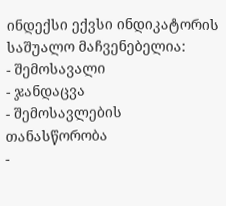ინდექსი ექვსი ინდიკატორის საშუალო მაჩვენებელია:
- შემოსავალი
- ჯანდაცვა
- შემოსავლების თანასწორობა
-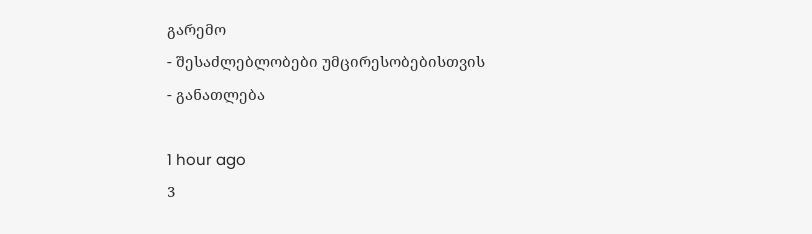გარემო
- შესაძლებლობები უმცირესობებისთვის
- განათლება

1 hour ago
3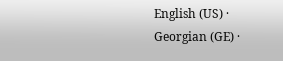English (US) ·
Georgian (GE) ·